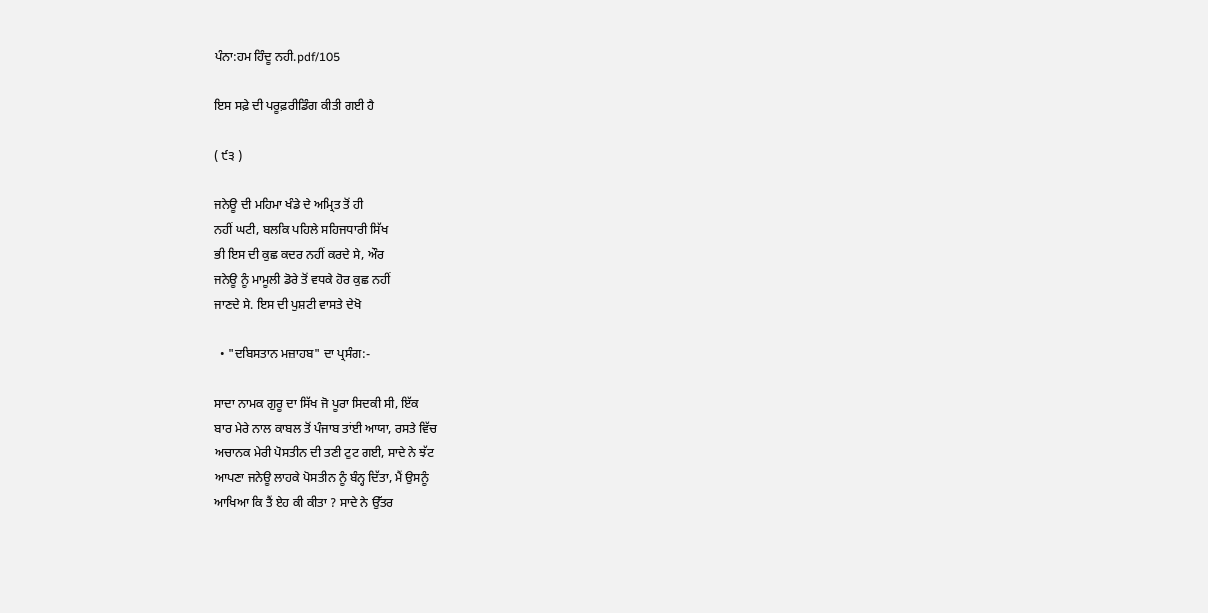ਪੰਨਾ:ਹਮ ਹਿੰਦੂ ਨਹੀ.pdf/105

ਇਸ ਸਫ਼ੇ ਦੀ ਪਰੂਫ਼ਰੀਡਿੰਗ ਕੀਤੀ ਗਈ ਹੈ

( ੯੩ )

ਜਨੇਊ ਦੀ ਮਹਿਮਾ ਖੰਡੇ ਦੇ ਅਮ੍ਰਿਤ ਤੋਂ ਹੀ
ਨਹੀਂ ਘਟੀ, ਬਲਕਿ ਪਹਿਲੇ ਸਹਿਜਧਾਰੀ ਸਿੱਖ
ਭੀ ਇਸ ਦੀ ਕੁਛ ਕਦਰ ਨਹੀਂ ਕਰਦੇ ਸੇ, ਔਰ
ਜਨੇਊ ਨੂੰ ਮਾਮੂਲੀ ਡੋਰੇ ਤੋਂ ਵਧਕੇ ਹੋਰ ਕੁਛ ਨਹੀਂ
ਜਾਣਦੇ ਸੇ. ਇਸ ਦੀ ਪੁਸ਼ਟੀ ਵਾਸਤੇ ਦੇਖੋ

  • "ਦਬਿਸਤਾਨ ਮਜ਼ਾਹਬ" ਦਾ ਪ੍ਰਸੰਗ:-

ਸਾਦਾ ਨਾਮਕ ਗੁਰੂ ਦਾ ਸਿੱਖ ਜੋ ਪੂਰਾ ਸਿਦਕੀ ਸੀ, ਇੱਕ
ਬਾਰ ਮੇਰੇ ਨਾਲ ਕਾਬਲ ਤੋਂ ਪੰਜਾਬ ਤਾਂਈ ਆਯਾ, ਰਸਤੇ ਵਿੱਚ
ਅਚਾਨਕ ਮੇਰੀ ਪੋਸਤੀਨ ਦੀ ਤਣੀ ਟੁਟ ਗਈ, ਸਾਦੇ ਨੇ ਝੱਟ
ਆਪਣਾ ਜਨੇਊ ਲਾਹਕੇ ਪੋਸਤੀਨ ਨੂੰ ਬੰਨ੍ਹ ਦਿੱਤਾ, ਮੈਂ ਉਸਨੂੰ
ਆਖਿਆ ਕਿ ਤੈਂ ਏਹ ਕੀ ਕੀਤਾ ? ਸਾਦੇ ਨੇ ਉੱਤਰ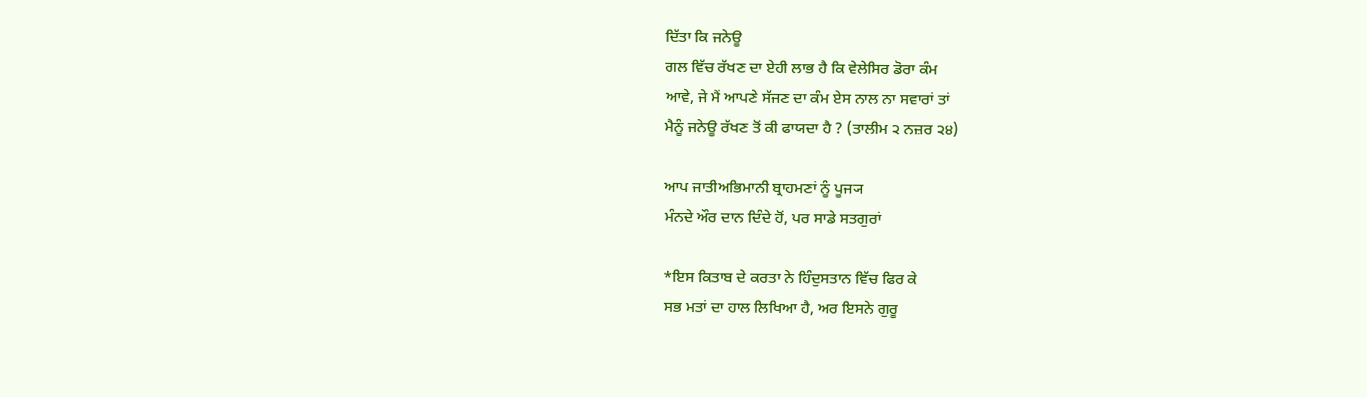ਦਿੱਤਾ ਕਿ ਜਨੇਊ
ਗਲ ਵਿੱਚ ਰੱਖਣ ਦਾ ਏਹੀ ਲਾਭ ਹੈ ਕਿ ਵੇਲੇਸਿਰ ਡੋਰਾ ਕੰਮ
ਆਵੇ, ਜੇ ਮੈਂ ਆਪਣੇ ਸੱਜਣ ਦਾ ਕੰਮ ਏਸ ਨਾਲ ਨਾ ਸਵਾਰਾਂ ਤਾਂ
ਮੈਨੂੰ ਜਨੇਊ ਰੱਖਣ ਤੋਂ ਕੀ ਫਾਯਦਾ ਹੈ ? (ਤਾਲੀਮ ੨ ਨਜ਼ਰ ੨੪)

ਆਪ ਜਾਤੀਅਭਿਮਾਨੀ ਬ੍ਰਾਹਮਣਾਂ ਨੂੰ ਪੂਜ੍ਯ
ਮੰਨਦੇ ਔਰ ਦਾਨ ਦਿੰਦੇ ਹੋਂ, ਪਰ ਸਾਡੇ ਸਤਗੁਰਾਂ

*ਇਸ ਕਿਤਾਬ ਦੇ ਕਰਤਾ ਨੇ ਹਿੰਦੁਸਤਾਨ ਵਿੱਚ ਫਿਰ ਕੇ
ਸਭ ਮਤਾਂ ਦਾ ਹਾਲ ਲਿਖਿਆ ਹੈ, ਅਰ ਇਸਨੇ ਗੁਰੂ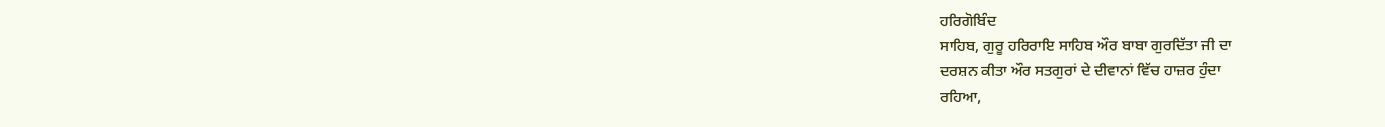ਹਰਿਗੋਬਿੰਦ
ਸਾਹਿਬ, ਗੁਰੂ ਹਰਿਰਾਇ ਸਾਹਿਬ ਔਰ ਬਾਬਾ ਗੁਰਦਿੱਤਾ ਜੀ ਦਾ
ਦਰਸ਼ਨ ਕੀਤਾ ਔਰ ਸਤਗੁਰਾਂ ਦੇ ਦੀਵਾਨਾਂ ਵਿੱਚ ਹਾਜ਼ਰ ਹੁੰਦਾ
ਰਹਿਆ,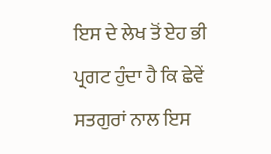ਇਸ ਦੇ ਲੇਖ ਤੋਂ ਏਹ ਭੀ ਪ੍ਰਗਟ ਹੁੰਦਾ ਹੈ ਕਿ ਛੇਵੇਂ
ਸਤਗੁਰਾਂ ਨਾਲ ਇਸ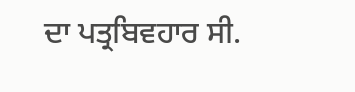ਦਾ ਪਤ੍ਰਬਿਵਹਾਰ ਸੀ.